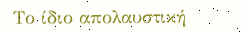Το ίδιο απολαυστική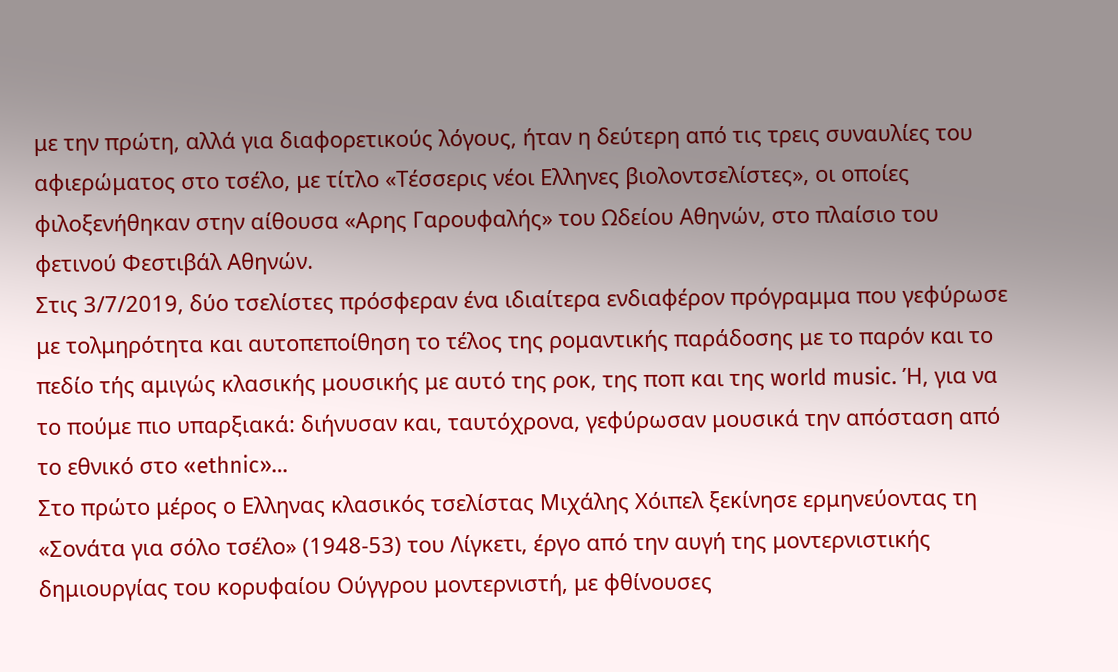με την πρώτη, αλλά για διαφορετικούς λόγους, ήταν η δεύτερη από τις τρεις συναυλίες του αφιερώματος στο τσέλο, με τίτλο «Τέσσερις νέοι Ελληνες βιολοντσελίστες», οι οποίες φιλοξενήθηκαν στην αίθουσα «Αρης Γαρουφαλής» του Ωδείου Αθηνών, στο πλαίσιο του φετινού Φεστιβάλ Αθηνών.
Στις 3/7/2019, δύο τσελίστες πρόσφεραν ένα ιδιαίτερα ενδιαφέρον πρόγραμμα που γεφύρωσε με τολμηρότητα και αυτοπεποίθηση το τέλος της ρομαντικής παράδοσης με το παρόν και το πεδίο τής αμιγώς κλασικής μουσικής με αυτό της ροκ, της ποπ και της world music. Ή, για να το πούμε πιο υπαρξιακά: διήνυσαν και, ταυτόχρονα, γεφύρωσαν μουσικά την απόσταση από το εθνικό στο «ethnic»…
Στο πρώτο μέρος ο Ελληνας κλασικός τσελίστας Μιχάλης Χόιπελ ξεκίνησε ερμηνεύοντας τη «Σονάτα για σόλο τσέλο» (1948-53) του Λίγκετι, έργο από την αυγή της μοντερνιστικής δημιουργίας του κορυφαίου Ούγγρου μοντερνιστή, με φθίνουσες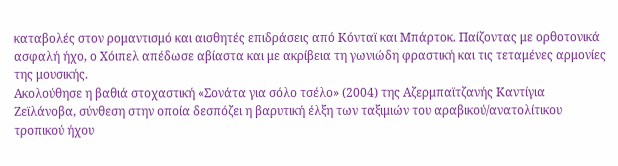καταβολές στον ρομαντισμό και αισθητές επιδράσεις από Κόνταϊ και Μπάρτοκ. Παίζοντας με ορθοτονικά ασφαλή ήχο, ο Χόιπελ απέδωσε αβίαστα και με ακρίβεια τη γωνιώδη φραστική και τις τεταμένες αρμονίες της μουσικής.
Ακολούθησε η βαθιά στοχαστική «Σονάτα για σόλο τσέλο» (2004) της Αζερμπαϊτζανής Καντίγια Ζεϊλάνοβα, σύνθεση στην οποία δεσπόζει η βαρυτική έλξη των ταξιμιών του αραβικού/ανατολίτικου τροπικού ήχου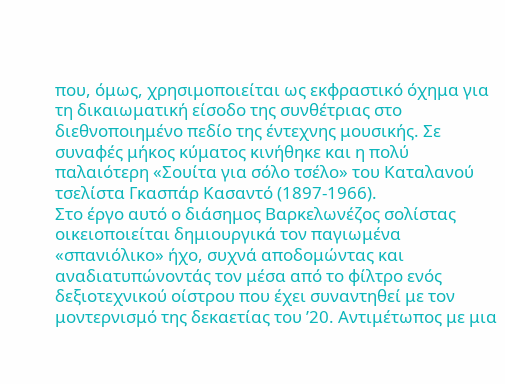που, όμως, χρησιμοποιείται ως εκφραστικό όχημα για τη δικαιωματική είσοδο της συνθέτριας στο διεθνοποιημένο πεδίο της έντεχνης μουσικής. Σε συναφές μήκος κύματος κινήθηκε και η πολύ παλαιότερη «Σουίτα για σόλο τσέλο» του Καταλανού τσελίστα Γκασπάρ Κασαντό (1897-1966).
Στο έργο αυτό ο διάσημος Βαρκελωνέζος σολίστας οικειοποιείται δημιουργικά τον παγιωμένα «σπανιόλικο» ήχο, συχνά αποδομώντας και αναδιατυπώνοντάς τον μέσα από το φίλτρο ενός δεξιοτεχνικού οίστρου που έχει συναντηθεί με τον μοντερνισμό της δεκαετίας του ’20. Αντιμέτωπος με μια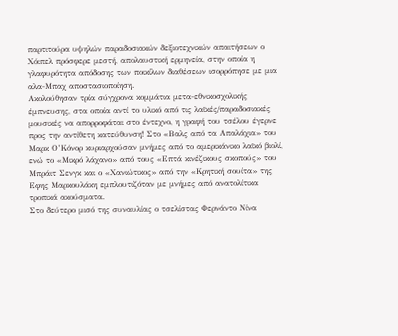παρτιτούρα υψηλών παραδοσιακών δεξιοτεχνικών απαιτήσεων ο Χόιπελ πρόσφερε μεστή, απολαυστική ερμηνεία, στην οποία η γλαφυρότητα απόδοσης των ποικίλων διαθέσεων ισορρόπησε με μια αλα-Μπαχ αποστασιοποίηση.
Ακολούθησαν τρία σύγχρονα κομμάτια μετα-εθνικοσχολικής έμπνευσης, στα οποία αντί το υλικό από τις λαϊκές/παραδοσιακές μουσικές να απορροφάται στο έντεχνο, η γραφή του τσέλου έγερνε προς την αντίθετη κατεύθυνση! Στο «Βαλς από τα Απαλάχια» του Μαρκ Ο’Κόνορ κυριαρχούσαν μνήμες από το αμερικάνικο λαϊκό βιολί, ενώ το «Μικρό λάχανο» από τους «Επτά κινέζικους σκοπούς» του Μπράιτ Σενγκ και ο «Χανιώτικος» από την «Κρητική σουίτα» της Εφης Μαρκουλάκη εμπλουτιζόταν με μνήμες από ανατολίτικα τροπικά ακούσματα.
Στο δεύτερο μισό της συναυλίας ο τσελίστας Φερνάντο Νίνα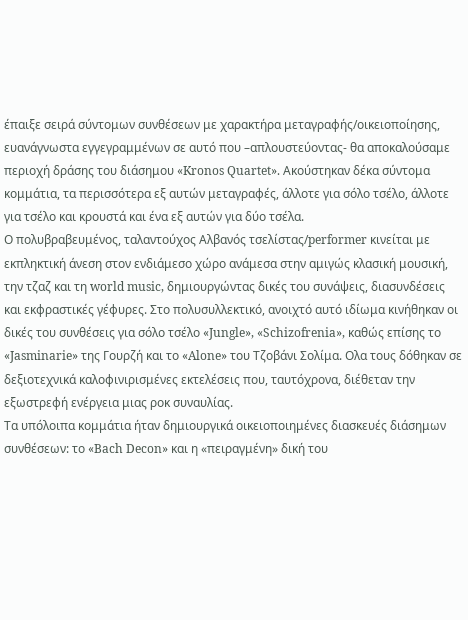έπαιξε σειρά σύντομων συνθέσεων με χαρακτήρα μεταγραφής/οικειοποίησης, ευανάγνωστα εγγεγραμμένων σε αυτό που –απλουστεύοντας- θα αποκαλούσαμε περιοχή δράσης του διάσημου «Kronos Quartet». Ακούστηκαν δέκα σύντομα κομμάτια, τα περισσότερα εξ αυτών μεταγραφές, άλλοτε για σόλο τσέλο, άλλοτε για τσέλο και κρουστά και ένα εξ αυτών για δύο τσέλα.
Ο πολυβραβευμένος, ταλαντούχος Αλβανός τσελίστας/performer κινείται με εκπληκτική άνεση στον ενδιάμεσο χώρο ανάμεσα στην αμιγώς κλασική μουσική, την τζαζ και τη world music, δημιουργώντας δικές του συνάψεις, διασυνδέσεις και εκφραστικές γέφυρες. Στο πολυσυλλεκτικό, ανοιχτό αυτό ιδίωμα κινήθηκαν οι δικές του συνθέσεις για σόλο τσέλο «Jungle», «Schizofrenia», καθώς επίσης το «Jasminarie» της Γουρζή και το «Alone» του Τζοβάνι Σολίμα. Ολα τους δόθηκαν σε δεξιοτεχνικά καλοφινιρισμένες εκτελέσεις που, ταυτόχρονα, διέθεταν την εξωστρεφή ενέργεια μιας ροκ συναυλίας.
Τα υπόλοιπα κομμάτια ήταν δημιουργικά οικειοποιημένες διασκευές διάσημων συνθέσεων: το «Bach Decon» και η «πειραγμένη» δική του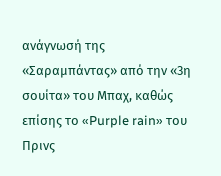ανάγνωσή της «Σαραμπάντας» από την «3η σουίτα» του Μπαχ, καθώς επίσης το «Purple rain» του Πρινς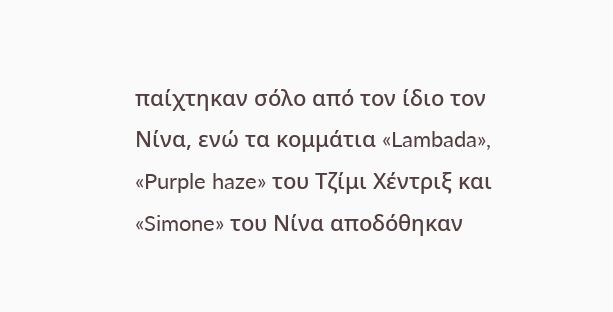παίχτηκαν σόλο από τον ίδιο τον Νίνα, ενώ τα κομμάτια «Lambada», «Purple haze» του Τζίμι Χέντριξ και «Simone» του Νίνα αποδόθηκαν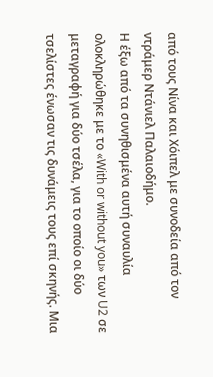από τους Νίνα και Χόιπελ με συνοδεία από τον ντράμερ Ντάνιελ Παλαιοδήμο.
Η έξω από τα συνηθισμένα αυτή συναυλία ολοκληρώθηκε με το «With or without you» των U2 σε μεταγραφή για δύο τσέλα, για το οποίο οι δύο τσελίστες ένωσαν τις δυνάμεις τους επί σκηνής. Μια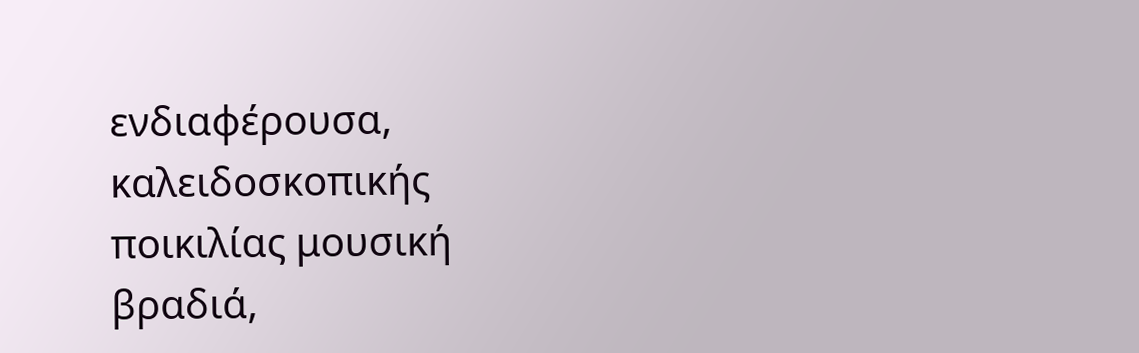ενδιαφέρουσα, καλειδοσκοπικής ποικιλίας μουσική βραδιά,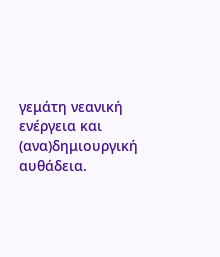γεμάτη νεανική ενέργεια και (ανα)δημιουργική αυθάδεια.